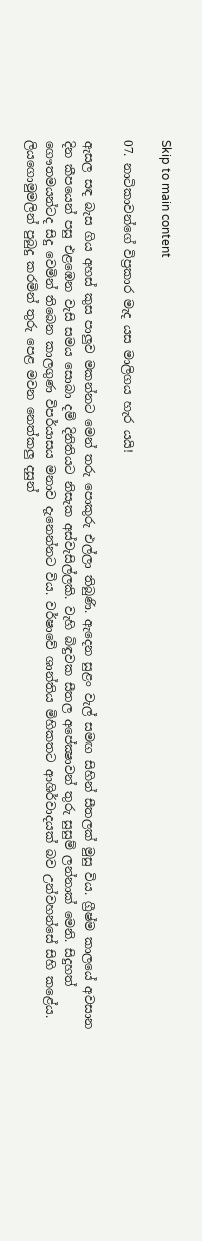Skip to main content

07. නාටිකාවන්ගේ විප්‍රකාර මැද යස මාලිගය හැර යයි!

ඇසල සඳ බැස ගිය අහස්‌ කුස පාලුව මකන්නට මෙන් තරු පොකුරු එල්ලා තිබුණි. ඇදෙන සුළං වැල් සමඟ සිහින් සීතලක්‌ මුසු විය. ග්‍රීෂ්ම කාලයේ අවසාන දින කීපයෙන් පසු එළඹෙන වැසි සමය සොබා දම් දිනිතියට නිසැක අස්‌වැසිල්ලකි. වැහි බිඳුවක සීතල අපේක්‍ෂාවන් තුරු සුසුම් ලන්නාක්‌ මෙනි. සිදුහත් ගෞතමයන්ටද සිදු වෙමින් තිබෙන කාලගුණ විපර්යාසය මනාව දැනෙන්නට විය. වර්ෂාවේ ශාන්තිය මිහිකතට ආශිර්වාදයක්‌ බව උන්වහන්සේ සිහි කළේය. ලියගොමුමලින් පුබුදු කරමින් තුරු පෙළ මවන නෙත්කලු දසුන්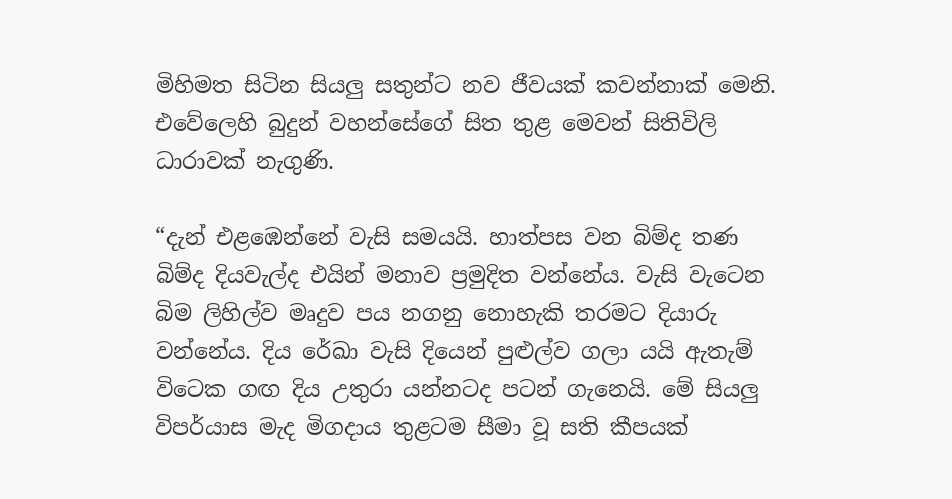මිහිමත සිටින සියලු සතුන්ට නව ජීවයක්‌ කවන්නාක්‌ මෙනි. එවේලෙහි බුදුන් වහන්සේගේ සිත තුළ මෙවන් සිතිවිලි ධාරාවක්‌ නැගුණි.

“දැන් එළඹෙන්නේ වැසි සමයයි. හාත්පස වන බිම්ද තණ බිම්ද දියවැල්ද එයින් මනාව ප්‍රමුදිත වන්නේය. වැසි වැටෙන බිම ලිහිල්ව මෘදුව පය නගනු නොහැකි තරමට දියාරු වන්නේය. දිය රේඛා වැසි දියෙන් පුළුල්ව ගලා යයි ඇතැම් විටෙක ගඟ දිය උතුරා යන්නටද පටන් ගැනෙයි. මේ සියලු විපර්යාස මැද මිගදාය තුළටම සීමා වූ සති කීපයක්‌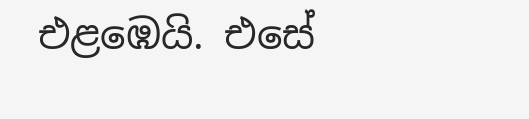එළඹෙයි. එසේ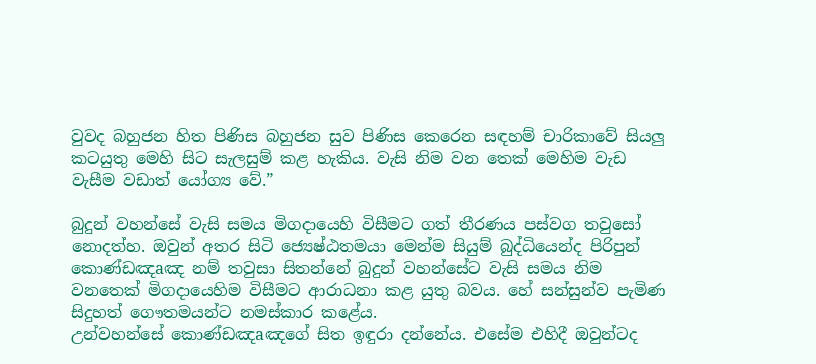වුවද බහුජන හිත පිණිස බහුජන සුව පිණිස කෙරෙන සඳහම් චාරිකාවේ සියලු කටයුතු මෙහි සිට සැලසුම් කළ හැකිය. වැසි නිම වන තෙක්‌ මෙහිම වැඩ වැසීම වඩාත් යෝග්‍ය වේ.”

බුදුන් වහන්සේ වැසි සමය මිගදායෙහි විසීමට ගත් තීරණය පස්‌වග තවුසෝ නොදත්හ. ඔවුන් අතර සිටි ජ්‍යෙෂ්ඨතමයා මෙන්ම සියුම් බුද්ධියෙන්ද පිරිපුන් කොණ්‌ඩඤaඤ නම් තවුසා සිතන්නේ බුදුන් වහන්සේට වැසි සමය නිම වනතෙක්‌ මිගදායෙහිම විසීමට ආරාධනා කළ යුතු බවය. හේ සන්සුන්ව පැමිණ සිදුහත් ගෞතමයන්ට නමස්‌කාර කළේය.
උන්වහන්සේ කොණ්‌ඩඤaඤගේ සිත ඉඳුරා දන්නේය. එසේම එහිදී ඔවුන්ටද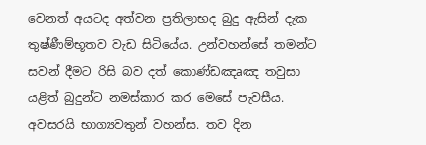වෙනත් අයටද අත්වන ප්‍රතිලාභද බුදු ඇසින් දැක තුෂ්ණීම්භූතව වැඩ සිටියේය. උන්වහන්සේ තමන්ට සවන් දීමට රිසි බව දත් කොණ්‌ඩඤaඤ තවුසා යළිත් බුදුන්ට නමස්‌කාර කර මෙසේ පැවසීය.
අවසරයි භාග්‍යවතුන් වහන්ස. තව දින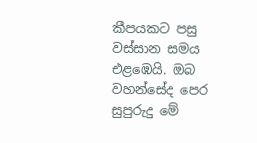කීපයකට පසු වස්‌සාන සමය එළඹෙයි. ඔබ වහන්සේද පෙර සුපුරුදු මේ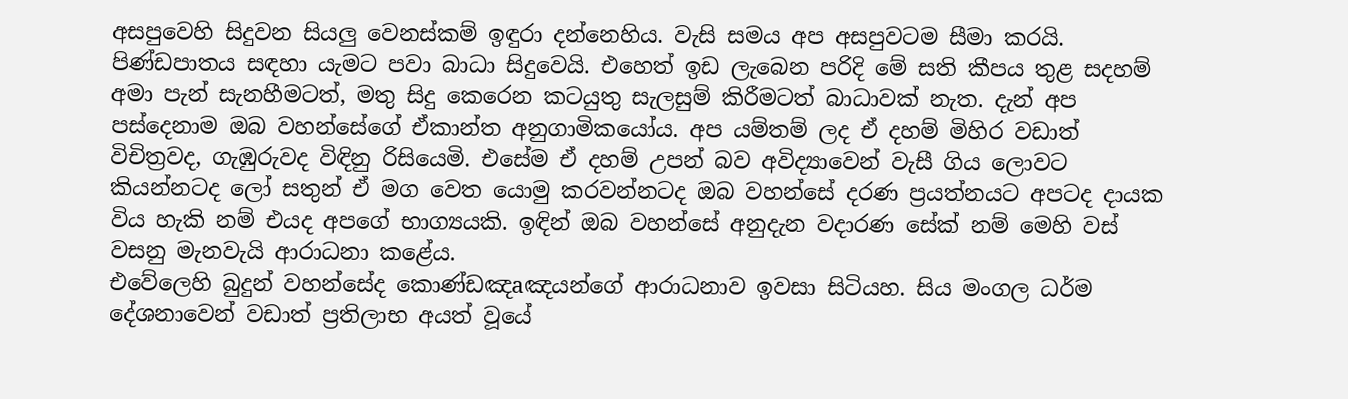අසපුවෙහි සිදුවන සියලු වෙනස්‌කම් ඉඳුරා දන්නෙහිය. වැසි සමය අප අසපුවටම සීමා කරයි. පිණ්‌ඩපාතය සඳහා යැමට පවා බාධා සිදුවෙයි. එහෙත් ඉඩ ලැබෙන පරිදි මේ සති කීපය තුළ සදහම් අමා පැන් සැනහීමටත්, මතු සිදු කෙරෙන කටයුතු සැලසුම් කිරීමටත් බාධාවක්‌ නැත. දැන් අප පස්‌දෙනාම ඔබ වහන්සේගේ ඒකාන්ත අනුගාමිකයෝය. අප යම්තම් ලද ඒ දහම් මිහිර වඩාත් විචිත්‍රවද, ගැඹුරුවද විඳිනු රිසියෙමි. එසේම ඒ දහම් උපන් බව අවිද්‍යාවෙන් වැසී ගිය ලොවට කියන්නටද ලෝ සතුන් ඒ මග වෙත යොමු කරවන්නටද ඔබ වහන්සේ දරණ ප්‍රයත්නයට අපටද දායක විය හැකි නම් එයද අපගේ භාග්‍යයකි. ඉඳින් ඔබ වහන්සේ අනුදැන වදාරණ සේක්‌ නම් මෙහි වස්‌ වසනු මැනවැයි ආරාධනා කළේය.
එවේලෙහි බුදුන් වහන්සේද කොණ්‌ඩඤaඤයන්ගේ ආරාධනාව ඉවසා සිටියහ. සිය මංගල ධර්ම දේශනාවෙන් වඩාත් ප්‍රතිලාභ අයත් වූයේ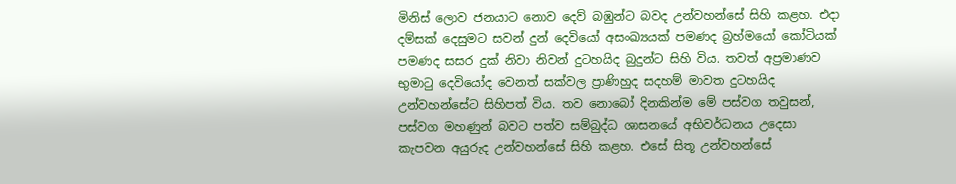මිනිස්‌ ලොව ජනයාට නොව දෙව් බඹුන්ට බවද උන්වහන්සේ සිහි කළහ. එදා දම්සක්‌ දෙසුමට සවන් දුන් දෙවියෝ අසංඛ්‍යයක්‌ පමණද බ්‍රහ්මයෝ කෝටියක්‌ පමණද සසර දුක්‌ නිවා නිවන් දුටහයිද බුදුන්ට සිහි විය. තවත් අප්‍රමාණව භුමාටු දෙවියෝද වෙනත් සක්‌වල ප්‍රාණිහුද සදහම් මාවත දුටහයිද උන්වහන්සේට සිහිපත් විය. තව නොබෝ දිනකින්ම මේ පස්‌වග තවුසන්, පස්‌වග මහණුන් බවට පත්ව සම්බුද්ධ ශාසනයේ අභිවර්ධනය උදෙසා කැපවන අයුරුද උන්වහන්සේ සිහි කළහ. එසේ සිතූ උන්වහන්සේ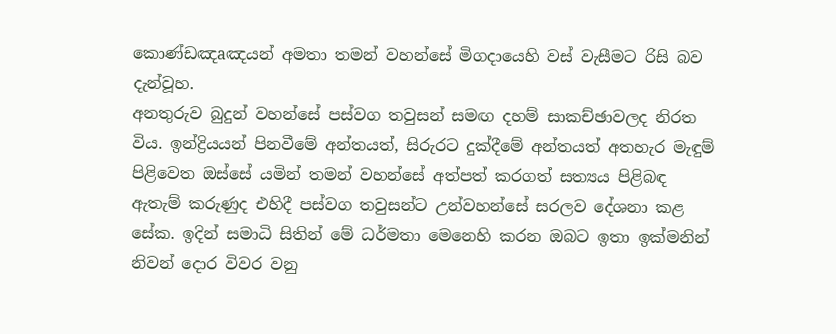කොණ්‌ඩඤaඤයන් අමතා තමන් වහන්සේ මිගදායෙහි වස්‌ වැසීමට රිසි බව දැන්වූහ.
අනතුරුව බුදුන් වහන්සේ පස්‌වග තවුසන් සමඟ දහම් සාකච්ඡාවලද නිරත විය. ඉන්ද්‍රියයන් පිනවීමේ අන්තයත්, සිරුරට දුක්‌දීමේ අන්තයත් අතහැර මැඳුම් පිළිවෙත ඔස්‌සේ යමින් තමන් වහන්සේ අත්පත් කරගත් සත්‍යය පිළිබඳ ඇතැම් කරුණුද එහිදී පස්‌වග තවුසන්ට උන්වහන්සේ සරලව දේශනා කළ සේක. ඉදින් සමාධි සිතින් මේ ධර්මතා මෙනෙහි කරන ඔබට ඉතා ඉක්‌මනින් නිවන් දොර විවර වනු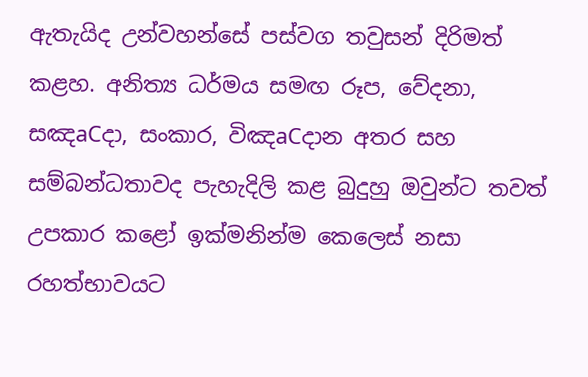ඇතැයිද උන්වහන්සේ පස්‌වග තවුසන් දිරිමත් කළහ. අනිත්‍ය ධර්මය සමඟ රූප, වේදනා, සඤaCදා, සංකාර, විඤaCදාන අතර සහ සම්බන්ධතාවද පැහැදිලි කළ බුදුහු ඔවුන්ට තවත් උපකාර කළෝ ඉක්‌මනින්ම කෙලෙස්‌ නසා රහත්භාවයට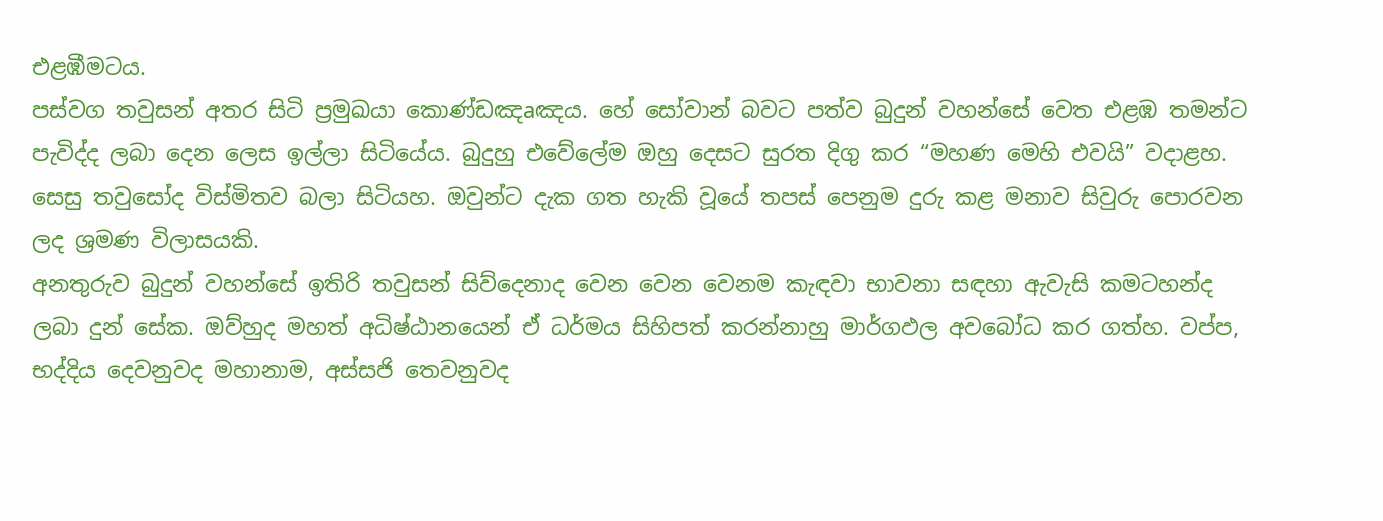එළඹීමටය.
පස්‌වග තවුසන් අතර සිටි ප්‍රමුඛයා කොණ්‌ඩඤaඤය. හේ සෝවාන් බවට පත්ව බුදුන් වහන්සේ වෙත එළඹ තමන්ට පැවිද්ද ලබා දෙන ලෙස ඉල්ලා සිටියේය. බුදුහු එවේලේම ඔහු දෙසට සුරත දිගු කර “මහණ මෙහි එවයි” වදාළහ. සෙසු තවුසෝද විස්‌මිතව බලා සිටියහ. ඔවුන්ට දැක ගත හැකි වූයේ තපස්‌ පෙනුම දුරු කළ මනාව සිවුරු පොරවන ලද ශ්‍රමණ විලාසයකි.
අනතුරුව බුදුන් වහන්සේ ඉතිරි තවුසන් සිව්දෙනාද වෙන වෙන වෙනම කැඳවා භාවනා සඳහා ඇවැසි කමටහන්ද ලබා දුන් සේක. ඔව්හුද මහත් අධිෂ්ඨානයෙන් ඒ ධර්මය සිහිපත් කරන්නාහු මාර්ගඵල අවබෝධ කර ගත්හ. වප්ප, භද්දිය දෙවනුවද මහානාම, අස්‌සජි තෙවනුවද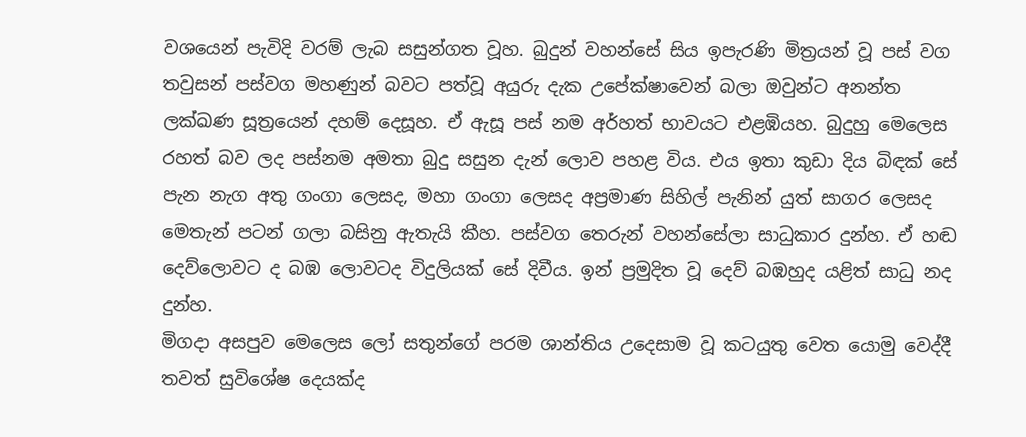වශයෙන් පැවිදි වරම් ලැබ සසුන්ගත වූහ. බුදුන් වහන්සේ සිය ඉපැරණි මිත්‍රයන් වූ පස්‌ වග තවුසන් පස්‌වග මහණුන් බවට පත්වූ අයුරු දැක උපේක්‌ෂාවෙන් බලා ඔවුන්ට අනන්ත ලක්‌ඛණ සූත්‍රයෙන් දහම් දෙසූහ. ඒ ඇසූ පස්‌ නම අර්හත් භාවයට එළඹියහ. බුදුහු මෙලෙස රහත් බව ලද පස්‌නම අමතා බුදු සසුන දැන් ලොව පහළ විය. එය ඉතා කුඩා දිය බිඳක්‌ සේ පැන නැග අතු ගංගා ලෙසද, මහා ගංගා ලෙසද අප්‍රමාණ සිහිල් පැනින් යුත් සාගර ලෙසද මෙතැන් පටන් ගලා බසිනු ඇතැයි කීහ. පස්‌වග තෙරුන් වහන්සේලා සාධුකාර දුන්හ. ඒ හඬ දෙව්ලොවට ද බඹ ලොවටද විදුලියක්‌ සේ දිවීය. ඉන් ප්‍රමුදිත වූ දෙව් බඹහුද යළිත් සාධු නද දුන්හ.
මිගදා අසපුව මෙලෙස ලෝ සතුන්ගේ පරම ශාන්තිය උදෙසාම වූ කටයුතු වෙත යොමු වෙද්දී තවත් සුවිශේෂ දෙයක්‌ද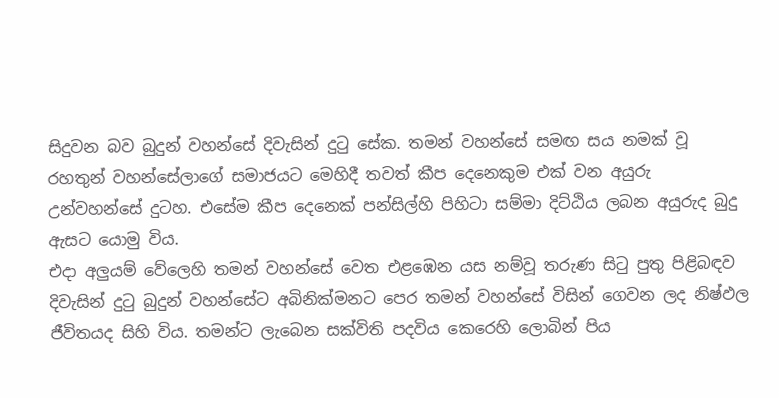සිදුවන බව බුදුන් වහන්සේ දිවැසින් දුටු සේක. තමන් වහන්සේ සමඟ සය නමක්‌ වූ රහතුන් වහන්සේලාගේ සමාජයට මෙහිදී තවත් කීප දෙනෙකුම එක්‌ වන අයුරු උන්වහන්සේ දුටහ. එසේම කීප දෙනෙක්‌ පන්සිල්හි පිහිටා සම්මා දිට්‌ඨිය ලබන අයුරුද බුදු ඇසට යොමු විය.
එදා අලුයම් වේලෙහි තමන් වහන්සේ වෙත එළඹෙන යස නම්වූ තරුණ සිටු පුතු පිළිබඳව දිවැසින් දුටු බුදුන් වහන්සේට අබිනික්‌මනට පෙර තමන් වහන්සේ විසින් ගෙවන ලද නිෂ්ඵල ජීවිතයද සිහි විය. තමන්ට ලැබෙන සක්‌විති පදවිය කෙරෙහි ලොබින් පිය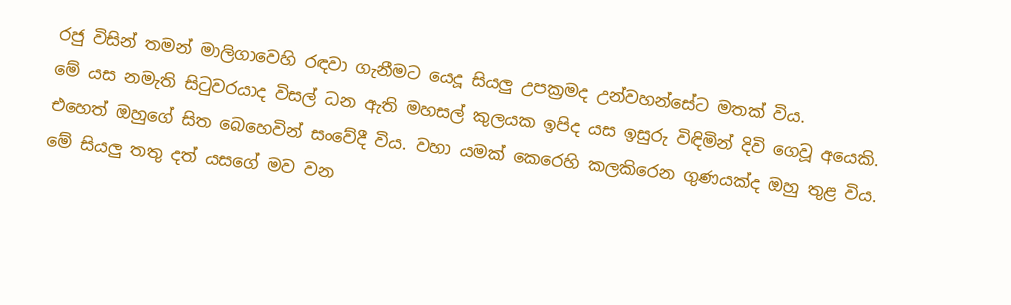රජු විසින් තමන් මාලිගාවෙහි රඳවා ගැනීමට යෙදූ සියලු උපක්‍රමද උන්වහන්සේට මතක්‌ විය.
මේ යස නමැති සිටුවරයාද විසල් ධන ඇති මහසල් කුලයක ඉපිද යස ඉසුරු විඳිමින් දිවි ගෙවූ අයෙකි. එහෙත් ඔහුගේ සිත බෙහෙවින් සංවේදී විය. වහා යමක්‌ කෙරෙහි කලකිරෙන ගුණයක්‌ද ඔහු තුළ විය.
මේ සියලු තතු දත් යසගේ මව වන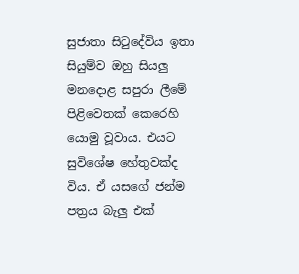සුජාතා සිටුදේවිය ඉතා සියුම්ව ඔහු සියලු මනදොළ සපුරා ලීමේ පිළිවෙතක්‌ කෙරෙහි යොමු වූවාය. එයට සුවිශේෂ හේතුවක්‌ද විය. ඒ යසගේ ජන්ම පත්‍රය බැලු එක්‌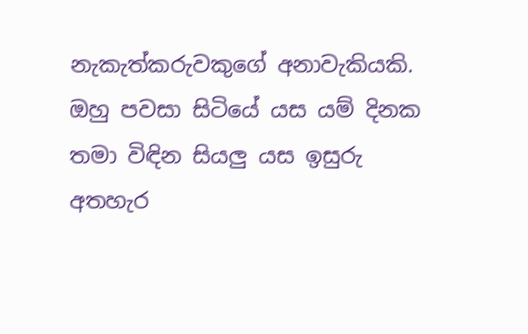නැකැත්කරුවකුගේ අනාවැකියකි. ඔහු පවසා සිටියේ යස යම් දිනක තමා විඳින සියලු යස ඉසුරු අතහැර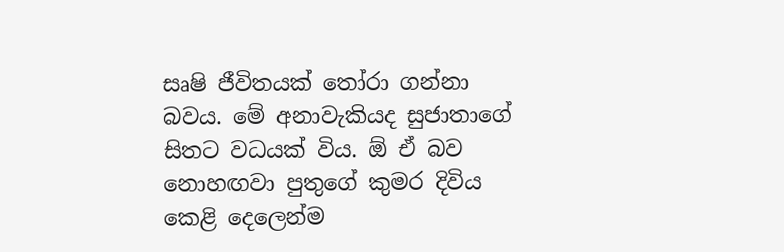සෘෂි ජීවිතයක්‌ තෝරා ගන්නා බවය. මේ අනාවැකියද සුජාතාගේ සිතට වධයක්‌ විය. ඕ ඒ බව නොහඟවා පුතුගේ කුමර දිවිය කෙළි දෙලෙන්ම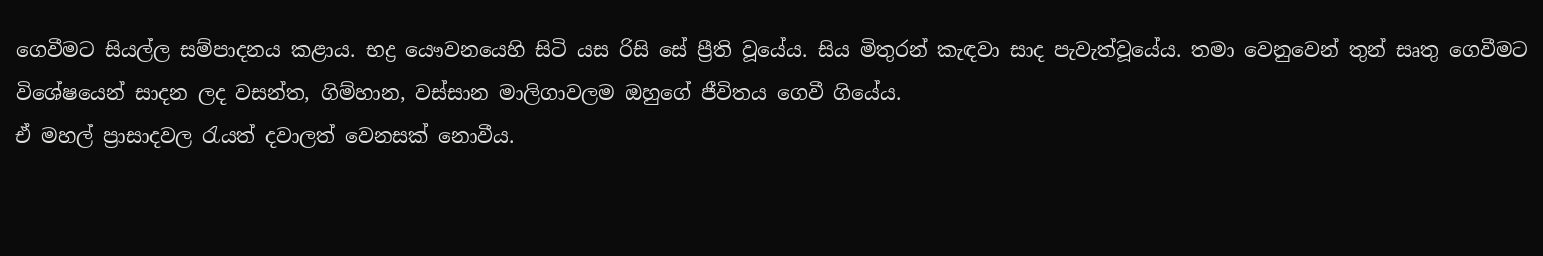ගෙවීමට සියල්ල සම්පාදනය කළාය. භද්‍ර යෞවනයෙහි සිටි යස රිසි සේ ප්‍රීති වූයේය. සිය මිතුරන් කැඳවා සාද පැවැත්වූයේය. තමා වෙනුවෙන් තුන් සෘතු ගෙවීමට විශේෂයෙන් සාදන ලද වසන්ත, ගිම්හාන, වස්‌සාන මාලිගාවලම ඔහුගේ ජීවිතය ගෙවී ගියේය.
ඒ මහල් ප්‍රාසාදවල රැයත් දවාලත් වෙනසක්‌ නොවීය.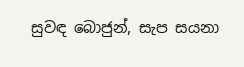සුවඳ බොජුන්, සැප සයනා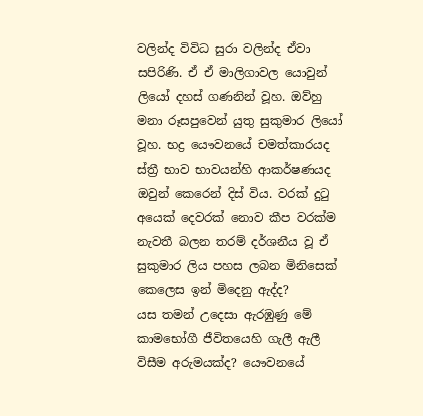වලින්ද විවිධ සුරා වලින්ද ඒවා සපිරිණි. ඒ ඒ මාලිගාවල යොවුන් ලියෝ දහස්‌ ගණනින් වූහ. ඔව්හු මනා රූසපුවෙන් යුතු සුකුමාර ලියෝ වූහ. භද්‍ර යෞවනයේ චමත්කාරයද ස්‌ත්‍රී භාව භාවයන්හි ආකර්ෂණයද ඔවුන් කෙරෙන් දිස්‌ විය. වරක්‌ දුටු අයෙක්‌ දෙවරක්‌ නොව කීප වරක්‌ම නැවතී බලන තරම් දර්ශනීය වූ ඒ සුකුමාර ලිය පහස ලබන මිනිසෙක්‌ කෙලෙස ඉන් මිදෙනු ඇද්ද?
යස තමන් උදෙසා ඇරඹුණු මේ කාමභෝගී ජීවිතයෙහි ගැලී ඇලී විසීම අරුමයක්‌ද? යෞවනයේ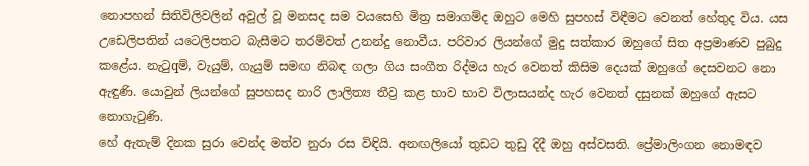නොපහන් සිතිවිලිවලින් අවුල් වූ මනසද සම වයසෙහි මිත්‍ර සමාගම්ද ඔහුට මෙහි සුපහස්‌ විඳීමට වෙනත් හේතුද විය. යස උඩෙලිපතින් යටෙලිපතට බැසීමට තරම්වත් උනන්දු නොවීය. පරිවාර ලියන්ගේ මුදු සත්කාර ඔහුගේ සිත අප්‍රමාණව පුබුදු කළේය. නැටුqම්, වැයුම්, ගැයුම් සමඟ නිබඳ ගලා ගිය සංගීත රිද්මය හැර වෙනත් කිසිම දෙයක්‌ ඔහුගේ දෙසවනට නො ඇඳුණි. යොවුන් ලියන්ගේ සුපහසද නාරි ලාලිත්‍ය තීව්‍ර කළ භාව භාව විලාසයන්ද හැර වෙනත් දසුනක්‌ ඔහුගේ ඇසට නොගැටුණි.
හේ ඇතැම් දිනක සුරා වෙන්ද මත්ව නුරා රස විඳියි. අනඟලියෝ තුඩට තුඩු දිදී ඔහු අස්‌වසති. ප්‍රේමාලිංගන නොමඳව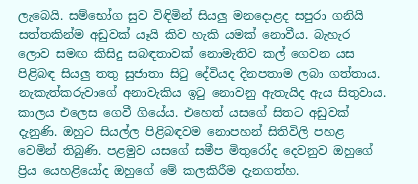ලැබෙයි. සම්භෝග සුව විඳිමින් සියලු මනදොළද සපුරා ගනියි සත්තකින්ම අඩුවක්‌ යෑයි කිව හැකි යමක්‌ නොවීය. බැහැර ලොව සමඟ කිසිදු සබඳතාවක්‌ නොමැතිව කල් ගෙවන යස පිළිබඳ සියලු තතු සුජාතා සිටු දේවියද දිනපතාම ලබා ගත්තාය. නැකැත්කරුවාගේ අනාවැකිය ඉටු නොවනු ඇතැයිද ඇය සිතුවාය.
කාලය එලෙස ගෙවී ගියේය. එහෙත් යසගේ සිතට අඩුවක්‌ දැනුණි. ඔහුට සියල්ල පිළිබඳවම නොපහන් සිතිවිලි පහළ වෙමින් තිබුණි. පළමුව යසගේ සමීප මිතුරෝද දෙවනුව ඔහුගේ ප්‍රිය යෙහළියෝද ඔහුගේ මේ කලකිරීම දැනගත්හ.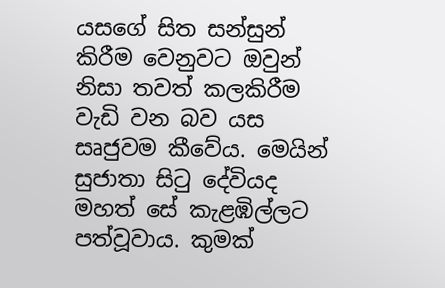යසගේ සිත සන්සුන් කිරීම වෙනුවට ඔවුන් නිසා තවත් කලකිරීම වැඩි වන බව යස සෘජුවම කීවේය. මෙයින් සුජාතා සිටු දේවියද මහත් සේ කැළඹිල්ලට පත්වූවාය. කුමක්‌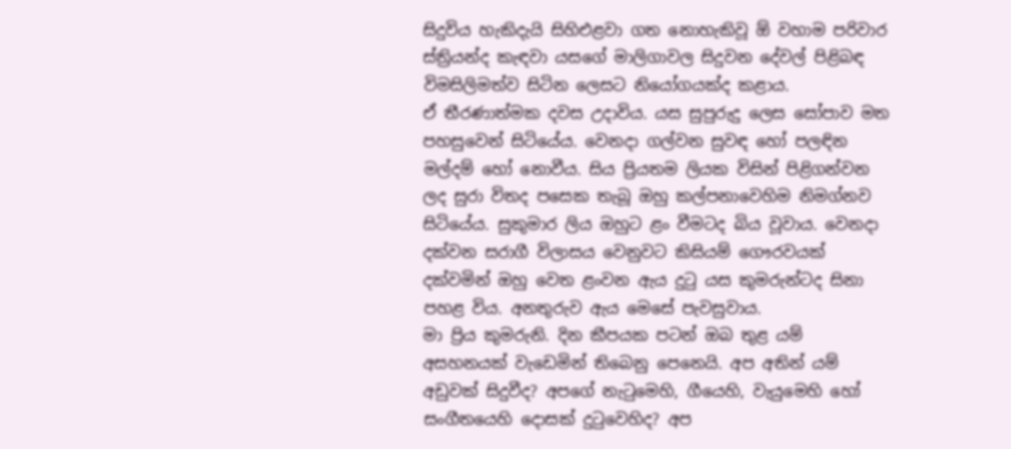සිදුවිය හැකිදැයි සිහිඑළවා ගත නොහැකිවූ ඕ වහාම පරිවාර ස්‌ත්‍රියන්ද කැඳවා යසගේ මාලිගාවල සිදුවන දේවල් පිළිබඳ විමසිලිමත්ව සිටින ලෙසට නියෝගයක්‌ද කළාය.
ඒ තීරණාත්මක දවස උදාවිය. යස සුපුරුදු ලෙස සෝපාව මත පහසුවෙන් සිටියේය. වෙනදා ගල්වන සුවඳ හෝ පලඳින මල්දම් හෝ නොවීය. සිය ප්‍රියතම ලියක විසින් පිළිගන්වන ලද සුරා විතද පසෙක තැබූ ඔහු කල්පනාවෙහිම නිමග්නව සිටියේය. සුකුමාර ලිය ඔහුට ළං වීමටද බිය වූවාය. වෙනදා දක්‌වන සරාගී විලාසය වෙනුවට කිසියම් ගෞරවයක්‌ දක්‌වමින් ඔහු වෙත ළංවන ඇය දුටු යස කුමරුන්ටද සිනා පහළ විය. අනතුරුව ඇය මෙසේ පැවසුවාය.
මා ප්‍රිය කුමරුනි. දින කීපයක පටන් ඔබ තුළ යම් අසහනයක්‌ වැඩෙමින් තිබෙනු පෙනෙයි. අප අතින් යම් අඩුවක්‌ සිදුවීද? අපගේ නැටුමෙහි, ගීයෙහි, වැයුමෙහි හෝ සංගීතයෙහි දොසක්‌ දුටුවෙහිද? අප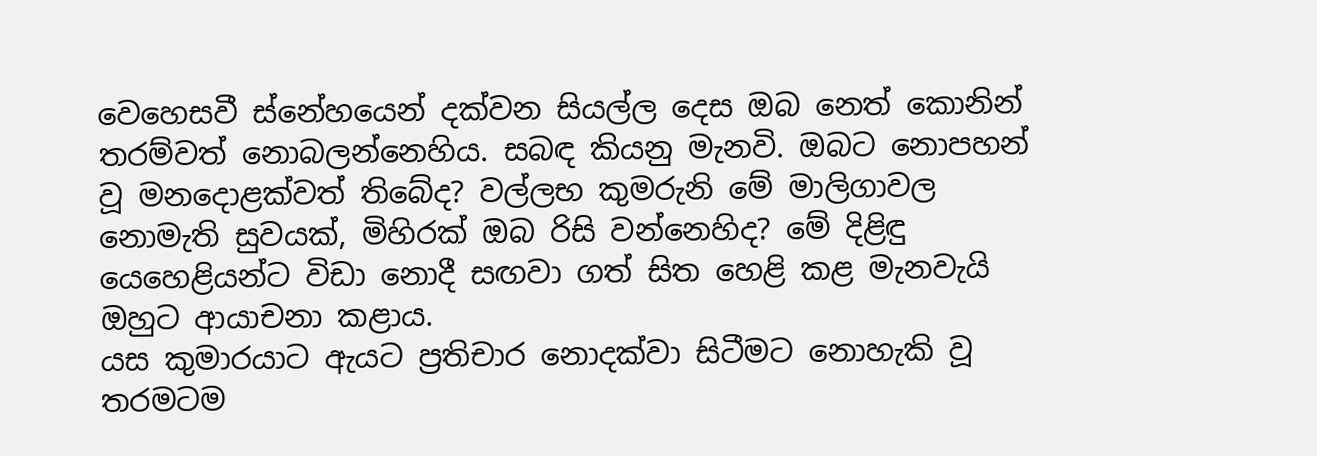වෙහෙසවී ස්‌නේහයෙන් දක්‌වන සියල්ල දෙස ඔබ නෙත් කොනින් තරම්වත් නොබලන්නෙහිය. සබඳ කියනු මැනවි. ඔබට නොපහන් වූ මනදොළක්‌වත් තිබේද? වල්ලභ කුමරුනි මේ මාලිගාවල නොමැති සුවයක්‌, මිහිරක්‌ ඔබ රිසි වන්නෙහිද? මේ දිළිඳු යෙහෙළියන්ට විඩා නොදී සඟවා ගත් සිත හෙළි කළ මැනවැයි ඔහුට ආයාචනා කළාය.
යස කුමාරයාට ඇයට ප්‍රතිචාර නොදක්‌වා සිටීමට නොහැකි වූ තරමටම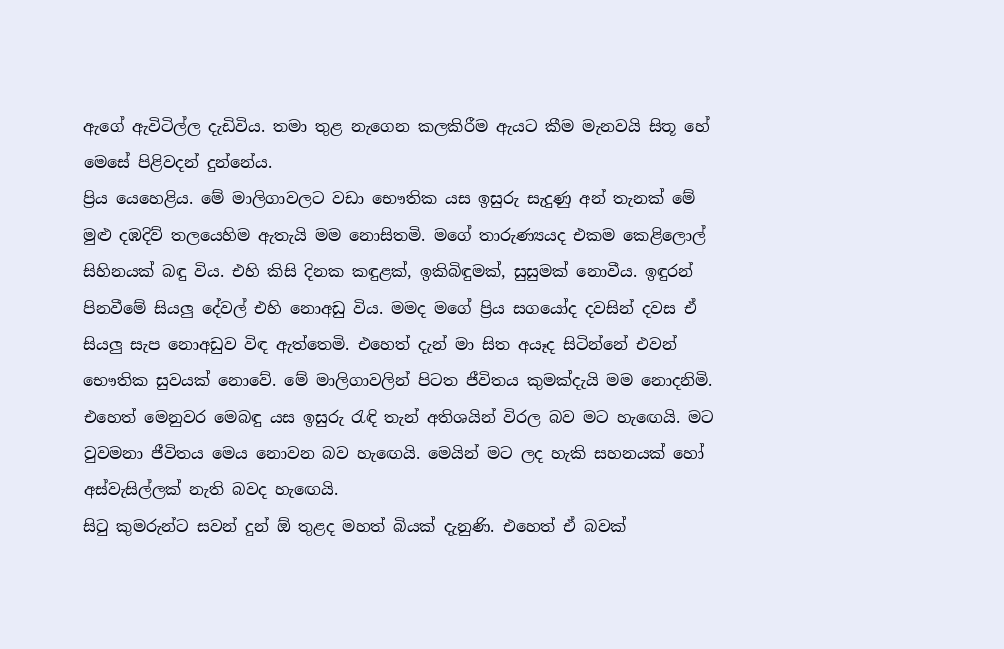ඇගේ ඇවිටිල්ල දැඩිවිය. තමා තුළ නැගෙන කලකිරීම ඇයට කීම මැනවයි සිතූ හේ මෙසේ පිළිවදන් දුන්නේය.
ප්‍රිය යෙහෙළිය. මේ මාලිගාවලට වඩා භෞතික යස ඉසුරු සැදුණු අන් තැනක්‌ මේ මුළු දඹදිව් තලයෙහිම ඇතැයි මම නොසිතමි. මගේ තාරුණ්‍යයද එකම කෙළිලොල් සිහිනයක්‌ බඳු විය. එහි කිසි දිනක කඳුළක්‌, ඉකිබිඳුමක්‌, සුසුමක්‌ නොවීය. ඉඳුරන් පිනවීමේ සියලු දේවල් එහි නොඅඩු විය. මමද මගේ ප්‍රිය සගයෝද දවසින් දවස ඒ සියලු සැප නොඅඩුව විඳ ඇත්තෙමි. එහෙත් දැන් මා සිත අයෑද සිටින්නේ එවන් භෞතික සුවයක්‌ නොවේ. මේ මාලිගාවලින් පිටත ජීවිතය කුමක්‌දැයි මම නොදනිමි. එහෙත් මෙනුවර මෙබඳු යස ඉසුරු රැඳි තැන් අතිශයින් විරල බව මට හැඟෙයි. මට වුවමනා ජීවිතය මෙය නොවන බව හැඟෙයි. මෙයින් මට ලද හැකි සහනයක්‌ හෝ අස්‌වැසිල්ලක්‌ නැති බවද හැඟෙයි.
සිටු කුමරුන්ට සවන් දුන් ඕ තුළද මහත් බියක්‌ දැනුණි. එහෙත් ඒ බවක්‌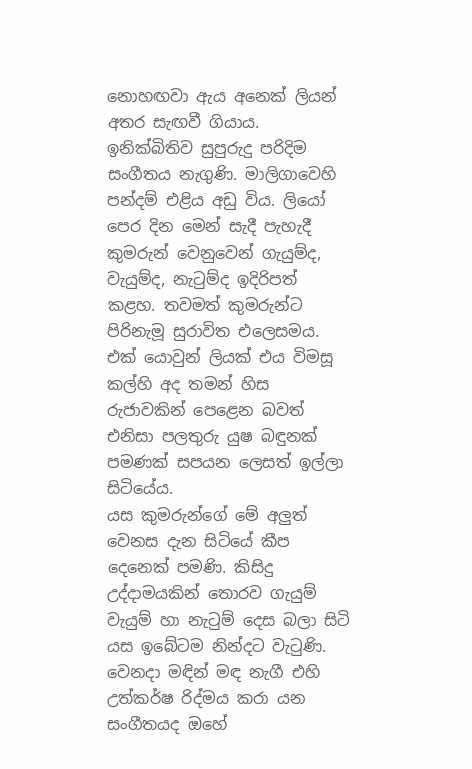නොහඟවා ඇය අනෙක්‌ ලියන් අතර සැඟවී ගියාය.
ඉනික්‌බිතිව සුපුරුදු පරිදිම සංගීතය නැගුණි. මාලිගාවෙහි පන්දම් එළිය අඩු විය. ලියෝ පෙර දින මෙන් සැදී පැහැදී කුමරුන් වෙනුවෙන් ගැයුම්ද, වැයුම්ද, නැටුම්ද ඉදිරිපත් කළහ. තවමත් කුමරුන්ට පිරිනැමූ සුරාවිත එලෙසමය. එක්‌ යොවුන් ලියක්‌ එය විමසූ කල්හි අද තමන් හිස රුජාවකින් පෙළෙන බවත් එනිසා පලතුරු යුෂ බඳුනක්‌ පමණක්‌ සපයන ලෙසත් ඉල්ලා සිටියේය.
යස කුමරුන්ගේ මේ අලුත් වෙනස දැන සිටියේ කීප දෙනෙක්‌ පමණි. කිසිදු උද්දාමයකින් තොරව ගැයුම් වැයුම් හා නැටුම් දෙස බලා සිටි යස ඉබේටම නින්දට වැටුණි. වෙනදා මඳින් මඳ නැගී එහි උත්කර්ෂ රිද්මය කරා යන සංගීතයද ඔහේ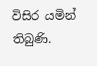විසිර යමින් තිබුණි.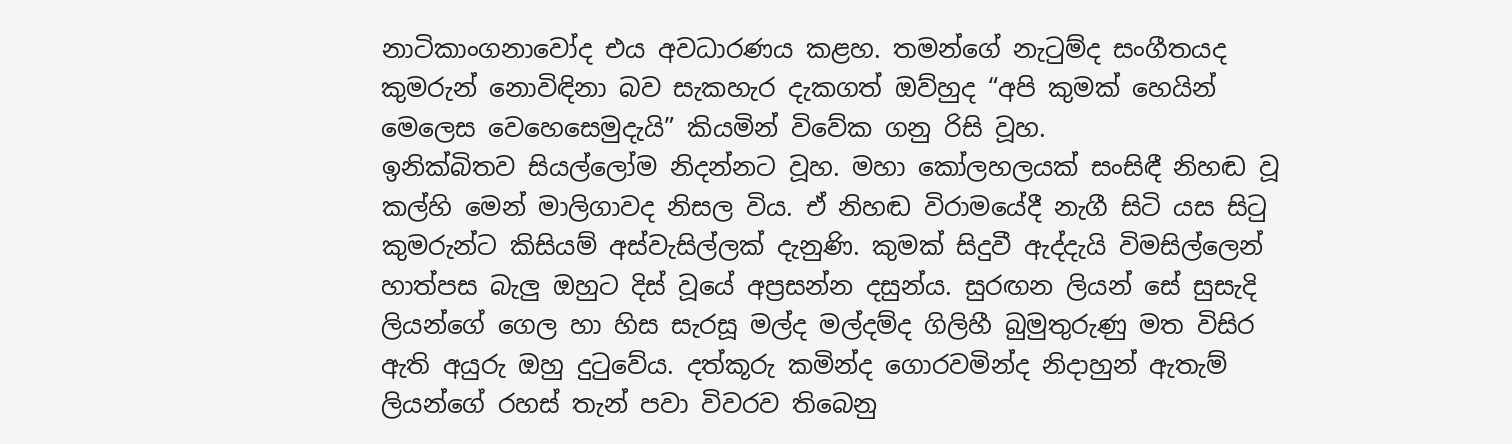නාටිකාංගනාවෝද එය අවධාරණය කළහ. තමන්ගේ නැටුම්ද සංගීතයද කුමරුන් නොවිඳිනා බව සැකහැර දැකගත් ඔව්හුද “අපි කුමක්‌ හෙයින් මෙලෙස වෙහෙසෙමුදැයි” කියමින් විවේක ගනු රිසි වූහ.
ඉනික්‌බිතව සියල්ලෝම නිදන්නට වූහ. මහා කෝලහලයක්‌ සංසිඳී නිහඬ වූ කල්හි මෙන් මාලිගාවද නිසල විය. ඒ නිහඬ විරාමයේදී නැගී සිටි යස සිටු කුමරුන්ට කිසියම් අස්‌වැසිල්ලක්‌ දැනුණි. කුමක්‌ සිදුවී ඇද්දැයි විමසිල්ලෙන් හාත්පස බැලු ඔහුට දිස්‌ වූයේ අප්‍රසන්න දසුන්ය. සුරඟන ලියන් සේ සුසැදි ලියන්ගේ ගෙල හා හිස සැරසූ මල්ද මල්දම්ද ගිලිහී බුමුතුරුණු මත විසිර ඇති අයුරු ඔහු දුටුවේය. දත්කූරු කමින්ද ගොරවමින්ද නිදාහුන් ඇතැම් ලියන්ගේ රහස්‌ තැන් පවා විවරව තිබෙනු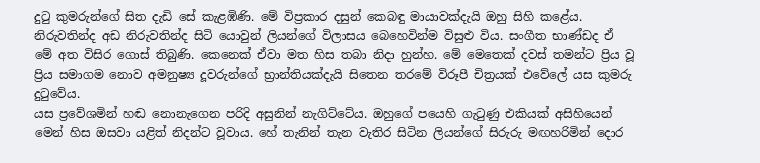දුටු කුමරුන්ගේ සිත දැඩි සේ කැළඹිණි. මේ විප්‍රකාර දසුන් කෙබඳු මායාවක්‌දැයි ඔහු සිහි කළේය. නිරුවතින්ද අඩ නිරුවතින්ද සිටි යොවුන් ලියන්ගේ විලාසය බෙහෙවින්ම විසුළු විය. සංගීත භාණ්‌ඩද ඒ මේ අත විසිර ගොස්‌ තිබුණි. කෙනෙක්‌ ඒවා මත හිස තබා නිදා හුන්හ. මේ මෙතෙක්‌ දවස්‌ තමන්ට ප්‍රිය වූ ප්‍රිය සමාගම නොව අමනුෂ්‍ය දූවරුන්ගේ භ්‍රාන්තියක්‌දැයි සිතෙන තරමේ විරූපී චිත්‍රයක්‌ එවේලේ යස කුමරු දුටුවේය.
යස ප්‍රවේශමින් හඬ නොනැගෙන පරිදි අසුනින් නැගිට්‌ටේය. ඔහුගේ පයෙහි ගැටුණු එකියක්‌ අසිහියෙන් මෙන් හිස ඔසවා යළිත් නිදන්ට වූවාය. හේ තැනින් තැන වැතිර සිටින ලියන්ගේ සිරුරු මඟහරිමින් දොර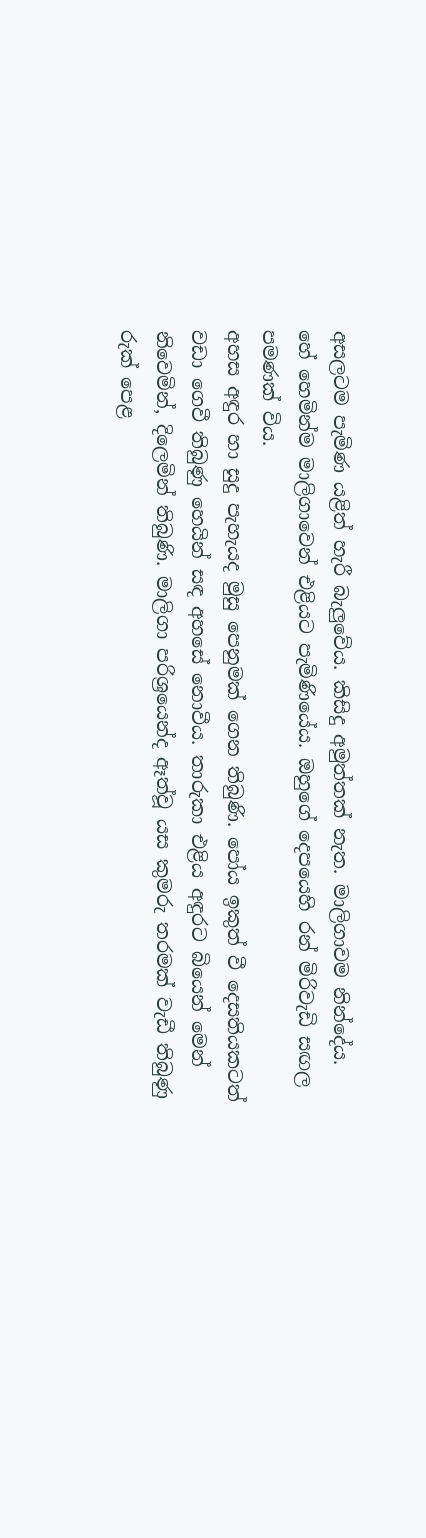අසලටම පැමිණ යළිත් හැරී බැලුවේය. කිසිදු අමුත්තක්‌ නැත. මාලිගාවම නින්දේය. හේ හෙමින්ම මාලිගාවෙන් එළියට පැමිණියේය. ඔහුගේ දෙපයෙහි රන් මිරිවැඩි සඟල පමණක්‌ විය.
අහස අඳුර හා සුදු පැහැයද මුසු පෙනුමක්‌ ගෙන තිබුණි. පෝය ඉකුත් වී දෙසතියකටත් වඩා ගෙවී තිබුණු හෙයින් සඳ අහසේ නොවීය. තාරුකා එළිය අඳුරට බියෙන් මෙන් නිවෙමින්, දිලෙමින් තිබුණි. මාලිගා පරිශ්‍රයෙන්ද ඈත්වූ යස කුමරු තරමක්‌ වැඩී තිබුණු රුක්‌ පෙළ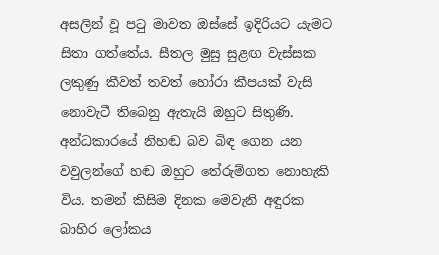අසලින් වූ පටු මාවත ඔස්‌සේ ඉදිරියට යැමට සිතා ගත්තේය. සීතල මුසු සුළඟ වැස්‌සක ලකුණු කීවත් තවත් හෝරා කීපයක්‌ වැසි නොවැටී තිබෙනු ඇතැයි ඔහුට සිතුණි. අන්ධකාරයේ නිහඬ බව බිඳ ගෙන යන වවුලන්ගේ හඬ ඔහුට තේරුම්ගත නොහැකි විය. තමන් කිසිම දිනක මෙවැනි අඳුරක බාහිර ලෝකය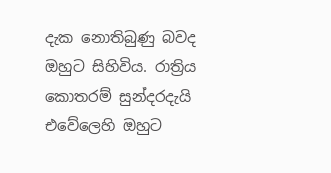දැක නොතිබුණු බවද ඔහුට සිහිවිය. රාත්‍රිය කොතරම් සුන්දරදැයි එවේලෙහි ඔහුට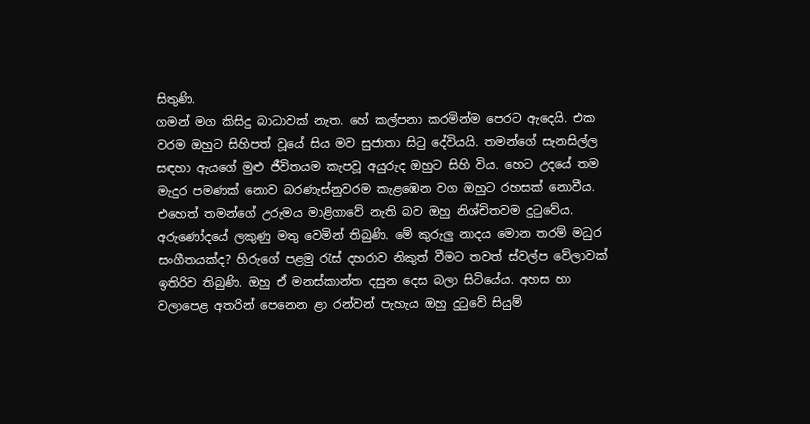සිතුණි.
ගමන් මග කිසිදු බාධාවක්‌ නැත. හේ කල්පනා කරමින්ම පෙරට ඇදෙයි. එක වරම ඔහුට සිහිපත් වූයේ සිය මව සුජාතා සිටු දේවියයි. තමන්ගේ සැනසිල්ල සඳහා ඇයගේ මුළු ජීවිතයම කැපවූ අයුරුද ඔහුට සිහි විය. හෙට උදයේ තම මැදුර පමණක්‌ නොව බරණැස්‌නුවරම කැළඹෙන වග ඔහුට රහසක්‌ නොවීය. එහෙත් තමන්ගේ උරුමය මාළිගාවේ නැති බව ඔහු නිශ්චිතවම දුටුවේය.
අරුණෝදයේ ලකුණු මතු වෙමින් තිබුණි. මේ කුරුලු නාදය මොන තරම් මධුර සංගීතයක්‌ද? හිරුගේ පළමු රැස්‌ දහරාව නිකුත් වීමට තවත් ස්‌වල්ප වේලාවක්‌ ඉතිරිව තිබුණි. ඔහු ඒ මනස්‌කාන්ත දසුන දෙස බලා සිටියේය. අහස හා වලාපෙළ අතරින් පෙනෙන ළා රන්වන් පැහැය ඔහු දුටුවේ සියුම්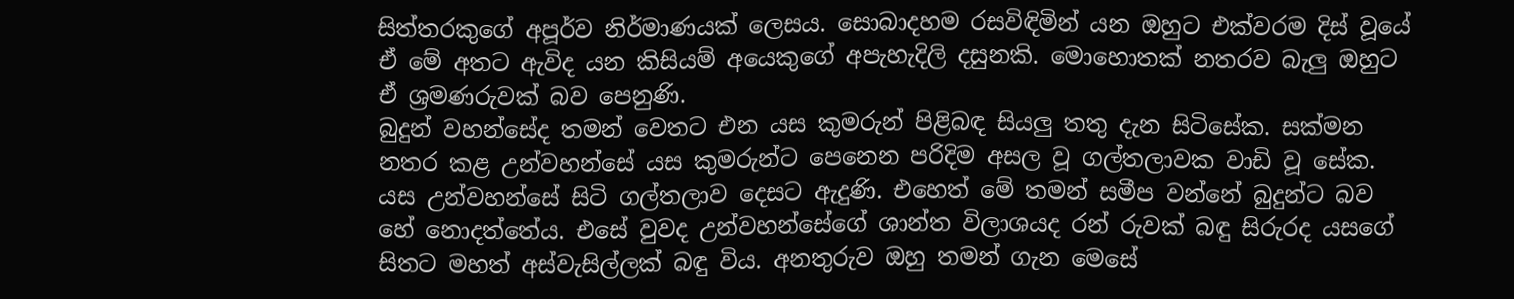සිත්තරකුගේ අපූර්ව නිර්මාණයක්‌ ලෙසය. සොබාදහම රසවිඳිමින් යන ඔහුට එක්‌වරම දිස්‌ වූයේ ඒ මේ අතට ඇවිද යන කිසියම් අයෙකුගේ අපැහැදිලි දසුනකි. මොහොතක්‌ නතරව බැලු ඔහුට ඒ ශ්‍රමණරුවක්‌ බව පෙනුණි.
බුදුන් වහන්සේද තමන් වෙතට එන යස කුමරුන් පිළිබඳ සියලු තතු දැන සිටිසේක. සක්‌මන නතර කළ උන්වහන්සේ යස කුමරුන්ට පෙනෙන පරිදිම අසල වූ ගල්තලාවක වාඩි වූ සේක. යස උන්වහන්සේ සිටි ගල්තලාව දෙසට ඇදුණි. එහෙත් මේ තමන් සමීප වන්නේ බුදුන්ට බව හේ නොදත්තේය. එසේ වුවද උන්වහන්සේගේ ශාන්ත විලාශයද රන් රුවක්‌ බඳු සිරුරද යසගේ සිතට මහත් අස්‌වැසිල්ලක්‌ බඳු විය. අනතුරුව ඔහු තමන් ගැන මෙසේ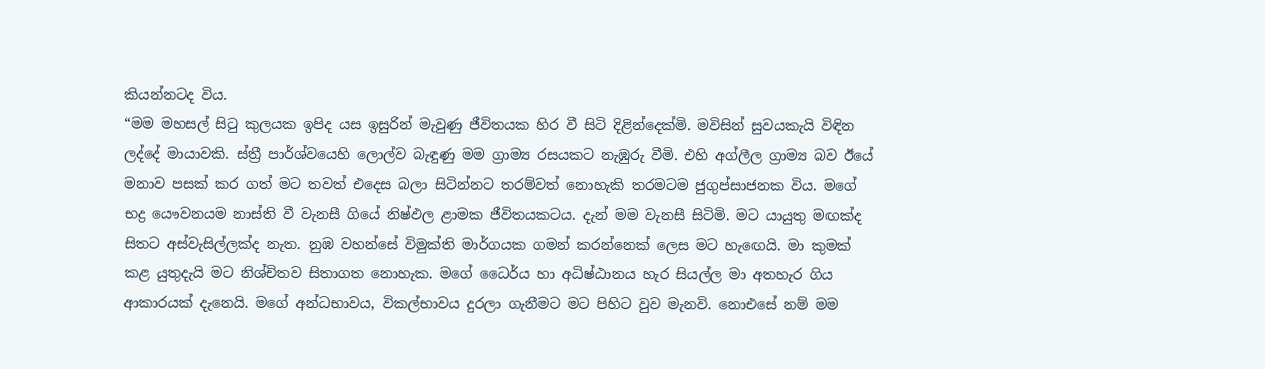කියන්නටද විය.
“මම මහසල් සිටු කුලයක ඉපිද යස ඉසුරින් මැවුණු ජීවිතයක හිර වී සිටි දිළින්දෙක්‌මි. මවිසින් සුවයකැයි විඳින ලද්දේ මායාවකි. ස්‌ත්‍රී පාර්ශ්වයෙහි ලොල්ව බැඳුණු මම ග්‍රාම්‍ය රසයකට නැඹුරු වීමි. එහි අග්ලීල ග්‍රාම්‍ය බව ඊයේ මනාව පසක්‌ කර ගත් මට තවත් එදෙස බලා සිටින්නට තරම්වත් නොහැකි තරමටම ජුගුප්සාජනක විය. මගේ භද්‍ර යෞවනයම නාස්‌ති වී වැනසී ගියේ නිෂ්ඵල ළාමක ජීවිතයකටය. දැන් මම වැනසී සිටිමි. මට යායුතු මඟක්‌ද සිතට අස්‌වැසිල්ලක්‌ද නැත. නුඹ වහන්සේ විමුක්‌ති මාර්ගයක ගමන් කරන්නෙක්‌ ලෙස මට හැඟෙයි. මා කුමක්‌ කළ යුතුදැයි මට නිශ්චිතව සිතාගත නොහැක. මගේ ධෛර්ය හා අධිෂ්ඨානය හැර සියල්ල මා අතහැර ගිය ආකාරයක්‌ දැනෙයි. මගේ අන්ධභාවය, විකල්භාවය දුරලා ගැනීමට මට පිහිට වුව මැනවි. නොඑසේ නම් මම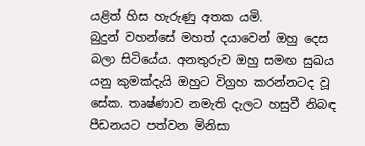යළිත් හිස හැරුණු අතක යමි.
බුදුන් වහන්සේ මහත් දයාවෙන් ඔහු දෙස බලා සිටියේය. අනතුරුව ඔහු සමඟ සුඛය යනු කුමක්‌දැයි ඔහුට විග්‍රහ කරන්නටද වූ සේක. තෘෂ්ණාව නමැති දැලට හසුවී නිබඳ පීඩනයට පත්වන මිනිසා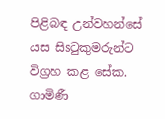පිළිබඳ උන්වහන්සේ යස සිsටුකුමරුන්ට විග්‍රහ කළ සේක.
ගාමිණී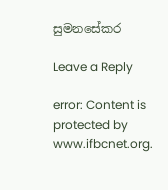සුමනසේකර

Leave a Reply

error: Content is protected by www.ifbcnet.org.